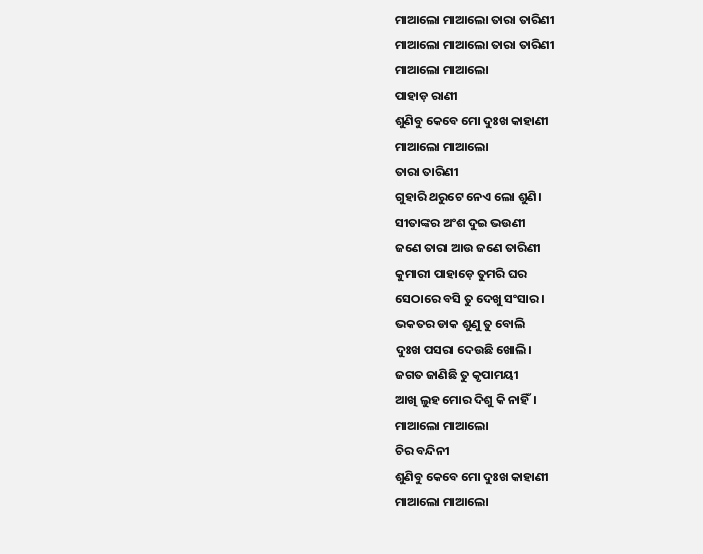ମାଆଲୋ ମାଆଲୋ ତାରା ତାରିଣୀ
ମାଆଲୋ ମାଆଲୋ ତାରା ତାରିଣୀ
ମାଆଲୋ ମାଆଲୋ
ପାହାଡ଼ ରାଣୀ
ଶୁଣିବୁ କେବେ ମୋ ଦୁଃଖ କାହାଣୀ
ମାଆଲୋ ମାଆଲୋ
ତାରା ତାରିଣୀ
ଗୁହାରି ଥରୁଟେ ନେଏ ଲୋ ଶୁଣି।
ସୀତାଙ୍କର ଅଂଶ ଦୁଇ ଭଉଣୀ
ଜଣେ ତାରା ଆଉ ଜଣେ ତାରିଣୀ
କୁମାରୀ ପାହାଡ଼େ ତୁମରି ଘର
ସେଠାରେ ବସି ତୁ ଦେଖୁ ସଂସାର।
ଭକତର ଡାକ ଶୁଣୁ ତୁ ବୋଲି
ଦୁଃଖ ପସରା ଦେଉଛି ଖୋଲି।
ଜଗତ ଜାଣିଛି ତୁ କୃପାମୟୀ
ଆଖି ଲୁହ ମୋର ଦିଶୁ କି ନାହିଁ।
ମାଆଲୋ ମାଆଲୋ
ଚିର ବନ୍ଦିନୀ
ଶୁଣିବୁ କେବେ ମୋ ଦୁଃଖ କାହାଣୀ
ମାଆଲୋ ମାଆଲୋ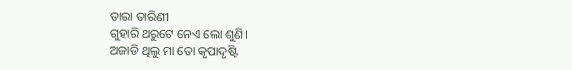ତାରା ତାରିଣୀ
ଗୁହାରି ଥରୁଟେ ନେଏ ଲୋ ଶୁଣି।
ଅଜାଡି ଥିଲୁ ମା ତୋ କୃପାଦୃଷ୍ଟି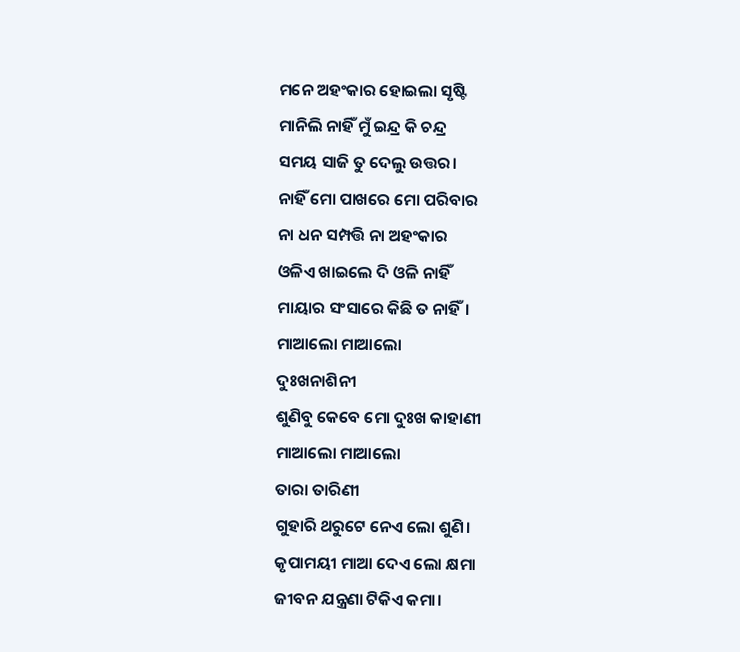ମନେ ଅହଂକାର ହୋଇଲା ସୃଷ୍ଟି
ମାନିଲି ନାହିଁ ମୁଁ ଇନ୍ଦ୍ର କି ଚନ୍ଦ୍ର
ସମୟ ସାଜି ତୁ ଦେଲୁ ଉତ୍ତର।
ନାହିଁ ମୋ ପାଖରେ ମୋ ପରିବାର
ନା ଧନ ସମ୍ପତ୍ତି ନା ଅହଂକାର
ଓଳିଏ ଖାଇଲେ ଦି ଓଳି ନାହିଁ
ମାୟାର ସଂସାରେ କିଛି ତ ନାହିଁ।
ମାଆଲୋ ମାଆଲୋ
ଦୁଃଖନାଶିନୀ
ଶୁଣିବୁ କେବେ ମୋ ଦୁଃଖ କାହାଣୀ
ମାଆଲୋ ମାଆଲୋ
ତାରା ତାରିଣୀ
ଗୁହାରି ଥରୁଟେ ନେଏ ଲୋ ଶୁଣି।
କୃପାମୟୀ ମାଆ ଦେଏ ଲୋ କ୍ଷମା
ଜୀବନ ଯନ୍ତ୍ରଣା ଟିକିଏ କମା।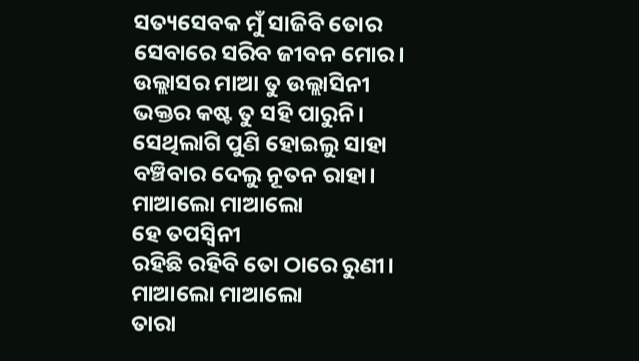ସତ୍ୟସେବକ ମୁଁ ସାଜିବି ତୋର
ସେବାରେ ସରିବ ଜୀବନ ମୋର।
ଉଲ୍ଲାସର ମାଆ ତୁ ଉଲ୍ଲାସିନୀ
ଭକ୍ତର କଷ୍ଟ ତୁ ସହି ପାରୁନି।
ସେଥିଲାଗି ପୁଣି ହୋଇଲୁ ସାହା
ବଞ୍ଚିବାର ଦେଲୁ ନୂତନ ରାହା।
ମାଆଲୋ ମାଆଲୋ
ହେ ତପସ୍ୱିନୀ
ରହିଛି ରହିବି ତୋ ଠାରେ ରୁଣୀ।
ମାଆଲୋ ମାଆଲୋ
ତାରା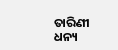ତାରିଣୀ
ଧନ୍ୟ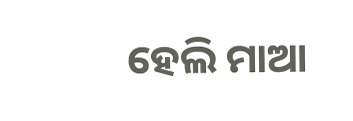ହେଲି ମାଆ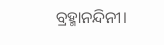ବ୍ରହ୍ମାନନ୍ଦିନୀ।